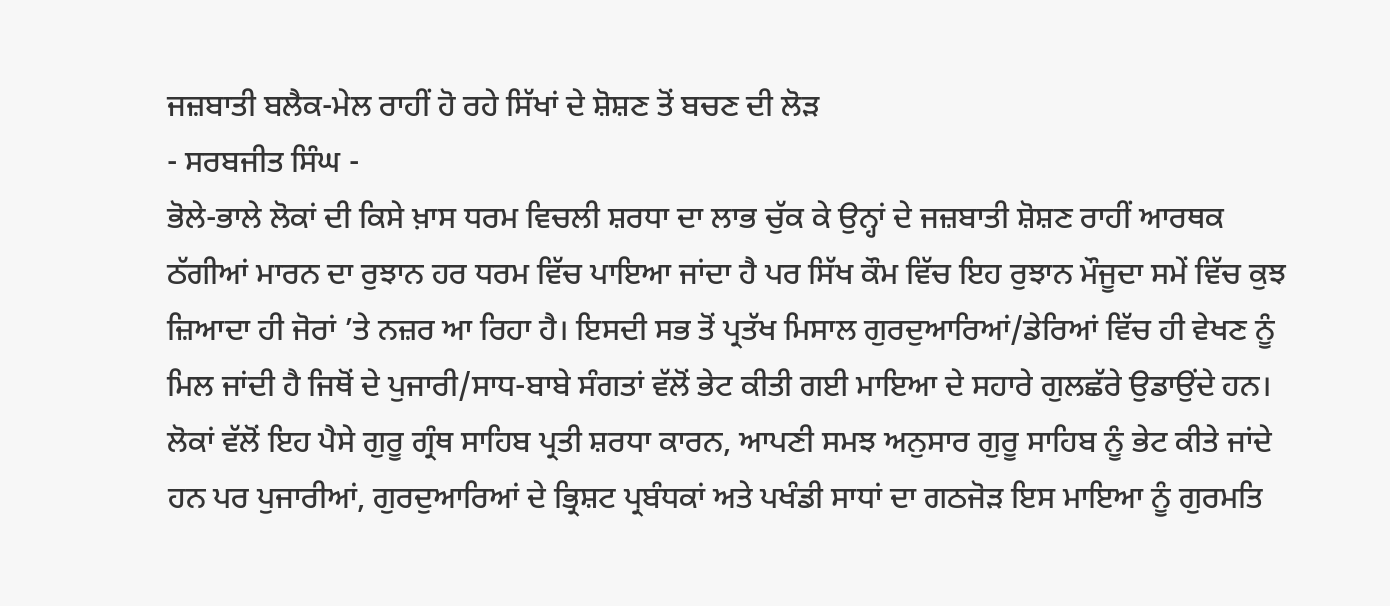ਜਜ਼ਬਾਤੀ ਬਲੈਕ-ਮੇਲ ਰਾਹੀਂ ਹੋ ਰਹੇ ਸਿੱਖਾਂ ਦੇ ਸ਼ੋਸ਼ਣ ਤੋਂ ਬਚਣ ਦੀ ਲੋੜ
- ਸਰਬਜੀਤ ਸਿੰਘ -
ਭੋਲੇ-ਭਾਲੇ ਲੋਕਾਂ ਦੀ ਕਿਸੇ ਖ਼ਾਸ ਧਰਮ ਵਿਚਲੀ ਸ਼ਰਧਾ ਦਾ ਲਾਭ ਚੁੱਕ ਕੇ ਉਨ੍ਹਾਂ ਦੇ ਜਜ਼ਬਾਤੀ ਸ਼ੋਸ਼ਣ ਰਾਹੀਂ ਆਰਥਕ ਠੱਗੀਆਂ ਮਾਰਨ ਦਾ ਰੁਝਾਨ ਹਰ ਧਰਮ ਵਿੱਚ ਪਾਇਆ ਜਾਂਦਾ ਹੈ ਪਰ ਸਿੱਖ ਕੌਮ ਵਿੱਚ ਇਹ ਰੁਝਾਨ ਮੌਜੂਦਾ ਸਮੇਂ ਵਿੱਚ ਕੁਝ ਜ਼ਿਆਦਾ ਹੀ ਜੋਰਾਂ ’ਤੇ ਨਜ਼ਰ ਆ ਰਿਹਾ ਹੈ। ਇਸਦੀ ਸਭ ਤੋਂ ਪ੍ਰਤੱਖ ਮਿਸਾਲ ਗੁਰਦੁਆਰਿਆਂ/ਡੇਰਿਆਂ ਵਿੱਚ ਹੀ ਵੇਖਣ ਨੂੰ ਮਿਲ ਜਾਂਦੀ ਹੈ ਜਿਥੋਂ ਦੇ ਪੁਜਾਰੀ/ਸਾਧ-ਬਾਬੇ ਸੰਗਤਾਂ ਵੱਲੋਂ ਭੇਟ ਕੀਤੀ ਗਈ ਮਾਇਆ ਦੇ ਸਹਾਰੇ ਗੁਲਛੱਰੇ ਉਡਾਉਂਦੇ ਹਨ। ਲੋਕਾਂ ਵੱਲੋਂ ਇਹ ਪੈਸੇ ਗੁਰੂ ਗ੍ਰੰਥ ਸਾਹਿਬ ਪ੍ਰਤੀ ਸ਼ਰਧਾ ਕਾਰਨ, ਆਪਣੀ ਸਮਝ ਅਨੁਸਾਰ ਗੁਰੂ ਸਾਹਿਬ ਨੂੰ ਭੇਟ ਕੀਤੇ ਜਾਂਦੇ ਹਨ ਪਰ ਪੁਜਾਰੀਆਂ, ਗੁਰਦੁਆਰਿਆਂ ਦੇ ਭ੍ਰਿਸ਼ਟ ਪ੍ਰਬੰਧਕਾਂ ਅਤੇ ਪਖੰਡੀ ਸਾਧਾਂ ਦਾ ਗਠਜੋੜ ਇਸ ਮਾਇਆ ਨੂੰ ਗੁਰਮਤਿ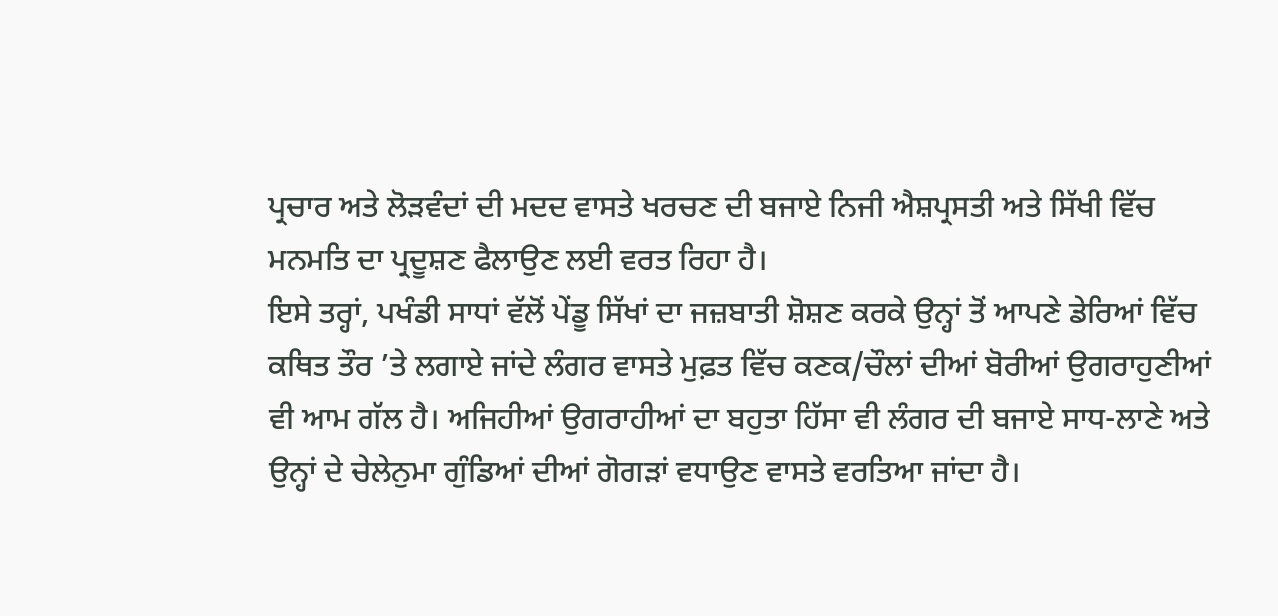ਪ੍ਰਚਾਰ ਅਤੇ ਲੋੜਵੰਦਾਂ ਦੀ ਮਦਦ ਵਾਸਤੇ ਖਰਚਣ ਦੀ ਬਜਾਏ ਨਿਜੀ ਐਸ਼ਪ੍ਰਸਤੀ ਅਤੇ ਸਿੱਖੀ ਵਿੱਚ ਮਨਮਤਿ ਦਾ ਪ੍ਰਦੂਸ਼ਣ ਫੈਲਾਉਣ ਲਈ ਵਰਤ ਰਿਹਾ ਹੈ।
ਇਸੇ ਤਰ੍ਹਾਂ, ਪਖੰਡੀ ਸਾਧਾਂ ਵੱਲੋਂ ਪੇਂਡੂ ਸਿੱਖਾਂ ਦਾ ਜਜ਼ਬਾਤੀ ਸ਼ੋਸ਼ਣ ਕਰਕੇ ਉਨ੍ਹਾਂ ਤੋਂ ਆਪਣੇ ਡੇਰਿਆਂ ਵਿੱਚ ਕਥਿਤ ਤੌਰ ’ਤੇ ਲਗਾਏ ਜਾਂਦੇ ਲੰਗਰ ਵਾਸਤੇ ਮੁਫ਼ਤ ਵਿੱਚ ਕਣਕ/ਚੌਲਾਂ ਦੀਆਂ ਬੋਰੀਆਂ ਉਗਰਾਹੁਣੀਆਂ ਵੀ ਆਮ ਗੱਲ ਹੈ। ਅਜਿਹੀਆਂ ਉਗਰਾਹੀਆਂ ਦਾ ਬਹੁਤਾ ਹਿੱਸਾ ਵੀ ਲੰਗਰ ਦੀ ਬਜਾਏ ਸਾਧ-ਲਾਣੇ ਅਤੇ ਉਨ੍ਹਾਂ ਦੇ ਚੇਲੇਨੁਮਾ ਗੁੰਡਿਆਂ ਦੀਆਂ ਗੋਗੜਾਂ ਵਧਾਉਣ ਵਾਸਤੇ ਵਰਤਿਆ ਜਾਂਦਾ ਹੈ।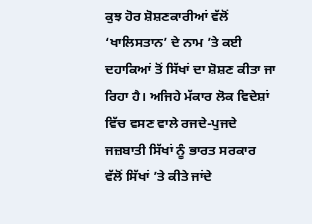ਕੁਝ ਹੋਰ ਸ਼ੋਸ਼ਣਕਾਰੀਆਂ ਵੱਲੋਂ ‘ਖਾਲਿਸਤਾਨ’ ਦੇ ਨਾਮ ’ਤੇ ਕਈ ਦਹਾਕਿਆਂ ਤੋਂ ਸਿੱਖਾਂ ਦਾ ਸ਼ੋਸ਼ਣ ਕੀਤਾ ਜਾ ਰਿਹਾ ਹੈ। ਅਜਿਹੇ ਮੱਕਾਰ ਲੋਕ ਵਿਦੇਸ਼ਾਂ ਵਿੱਚ ਵਸਣ ਵਾਲੇ ਰਜਦੇ-ਪੁਜਦੇ ਜਜ਼ਬਾਤੀ ਸਿੱਖਾਂ ਨੂੰ ਭਾਰਤ ਸਰਕਾਰ ਵੱਲੋਂ ਸਿੱਖਾਂ ’ਤੇ ਕੀਤੇ ਜਾਂਦੇ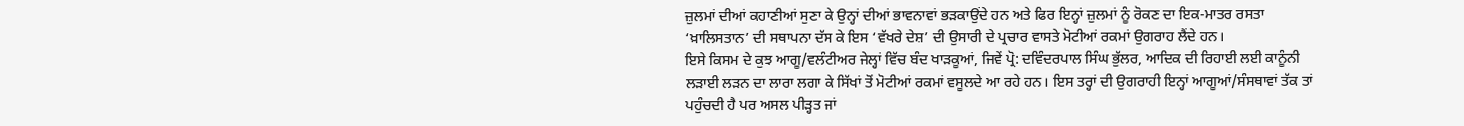ਜ਼ੁਲਮਾਂ ਦੀਆਂ ਕਹਾਣੀਆਂ ਸੁਣਾ ਕੇ ਉਨ੍ਹਾਂ ਦੀਆਂ ਭਾਵਨਾਵਾਂ ਭੜਕਾਉਂਦੇ ਹਨ ਅਤੇ ਫਿਰ ਇਨ੍ਹਾਂ ਜ਼ੁਲਮਾਂ ਨੂੰ ਰੋਕਣ ਦਾ ਇਕ-ਮਾਤਰ ਰਸਤਾ ‘ਖ਼ਾਲਿਸਤਾਨ’ ਦੀ ਸਥਾਪਨਾ ਦੱਸ ਕੇ ਇਸ ‘ਵੱਖਰੇ ਦੇਸ਼’ ਦੀ ਉਸਾਰੀ ਦੇ ਪ੍ਰਚਾਰ ਵਾਸਤੇ ਮੋਟੀਆਂ ਰਕਮਾਂ ਉਗਰਾਹ ਲੈਂਦੇ ਹਨ।
ਇਸੇ ਕਿਸਮ ਦੇ ਕੁਝ ਆਗੂ/ਵਲੰਟੀਅਰ ਜੇਲ੍ਹਾਂ ਵਿੱਚ ਬੰਦ ਖਾੜਕੂਆਂ, ਜਿਵੇਂ ਪ੍ਰੋ: ਦਵਿੰਦਰਪਾਲ ਸਿੰਘ ਭੁੱਲਰ, ਆਦਿਕ ਦੀ ਰਿਹਾਈ ਲਈ ਕਾਨੂੰਨੀ ਲੜਾਈ ਲੜਨ ਦਾ ਲਾਰਾ ਲਗਾ ਕੇ ਸਿੱਖਾਂ ਤੋਂ ਮੋਟੀਆਂ ਰਕਮਾਂ ਵਸੂਲਦੇ ਆ ਰਹੇ ਹਨ। ਇਸ ਤਰ੍ਹਾਂ ਦੀ ਉਗਰਾਹੀ ਇਨ੍ਹਾਂ ਆਗੂਆਂ/ਸੰਸਥਾਵਾਂ ਤੱਕ ਤਾਂ ਪਹੁੰਚਦੀ ਹੈ ਪਰ ਅਸਲ ਪੀੜ੍ਹਤ ਜਾਂ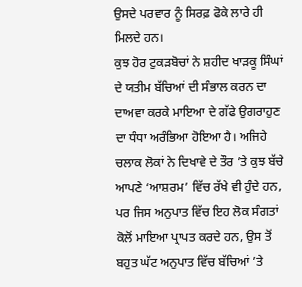ਉਸਦੇ ਪਰਵਾਰ ਨੂੰ ਸਿਰਫ਼ ਫੋਕੇ ਲਾਰੇ ਹੀ ਮਿਲਦੇ ਹਨ।
ਕੁਝ ਹੋਰ ਟੁਕੜਬੋਚਾਂ ਨੇ ਸ਼ਹੀਦ ਖਾੜਕੂ ਸਿੰਘਾਂ ਦੇ ਯਤੀਮ ਬੱਚਿਆਂ ਦੀ ਸੰਭਾਲ ਕਰਨ ਦਾ ਦਾਅਵਾ ਕਰਕੇ ਮਾਇਆ ਦੇ ਗੱਫੇ ਉਗਰਾਹੁਣ ਦਾ ਧੰਧਾ ਅਰੰਭਿਆ ਹੋਇਆ ਹੈ। ਅਜਿਹੇ ਚਲਾਕ ਲੋਕਾਂ ਨੇ ਦਿਖਾਵੇ ਦੇ ਤੌਰ ’ਤੇ ਕੁਝ ਬੱਚੇ ਆਪਣੇ ‘ਆਸ਼ਰਮ’ ਵਿੱਚ ਰੱਖੇ ਵੀ ਹੁੰਦੇ ਹਨ, ਪਰ ਜਿਸ ਅਨੁਪਾਤ ਵਿੱਚ ਇਹ ਲੋਕ ਸੰਗਤਾਂ ਕੋਲੋਂ ਮਾਇਆ ਪ੍ਰਾਪਤ ਕਰਦੇ ਹਨ, ਉਸ ਤੋਂ ਬਹੁਤ ਘੱਟ ਅਨੁਪਾਤ ਵਿੱਚ ਬੱਚਿਆਂ ’ਤੇ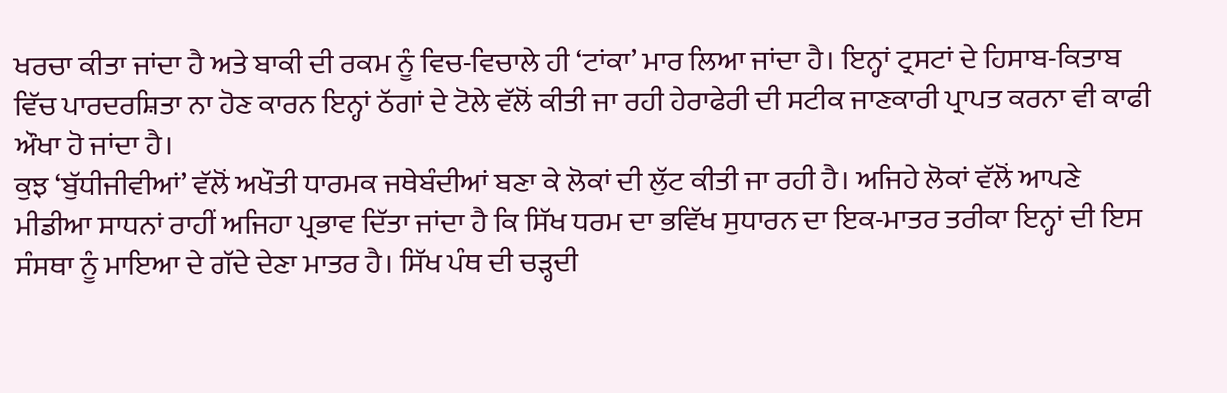ਖਰਚਾ ਕੀਤਾ ਜਾਂਦਾ ਹੈ ਅਤੇ ਬਾਕੀ ਦੀ ਰਕਮ ਨੂੰ ਵਿਚ-ਵਿਚਾਲੇ ਹੀ ‘ਟਾਂਕਾ’ ਮਾਰ ਲਿਆ ਜਾਂਦਾ ਹੈ। ਇਨ੍ਹਾਂ ਟ੍ਰਸਟਾਂ ਦੇ ਹਿਸਾਬ-ਕਿਤਾਬ ਵਿੱਚ ਪਾਰਦਰਸ਼ਿਤਾ ਨਾ ਹੋਣ ਕਾਰਨ ਇਨ੍ਹਾਂ ਠੱਗਾਂ ਦੇ ਟੋਲੇ ਵੱਲੋਂ ਕੀਤੀ ਜਾ ਰਹੀ ਹੇਰਾਫੇਰੀ ਦੀ ਸਟੀਕ ਜਾਣਕਾਰੀ ਪ੍ਰਾਪਤ ਕਰਨਾ ਵੀ ਕਾਫੀ ਔਖਾ ਹੋ ਜਾਂਦਾ ਹੈ।
ਕੁਝ ‘ਬੁੱਧੀਜੀਵੀਆਂ’ ਵੱਲੋਂ ਅਖੌਤੀ ਧਾਰਮਕ ਜਥੇਬੰਦੀਆਂ ਬਣਾ ਕੇ ਲੋਕਾਂ ਦੀ ਲੁੱਟ ਕੀਤੀ ਜਾ ਰਹੀ ਹੈ। ਅਜਿਹੇ ਲੋਕਾਂ ਵੱਲੋਂ ਆਪਣੇ ਮੀਡੀਆ ਸਾਧਨਾਂ ਰਾਹੀਂ ਅਜਿਹਾ ਪ੍ਰਭਾਵ ਦਿੱਤਾ ਜਾਂਦਾ ਹੈ ਕਿ ਸਿੱਖ ਧਰਮ ਦਾ ਭਵਿੱਖ ਸੁਧਾਰਨ ਦਾ ਇਕ-ਮਾਤਰ ਤਰੀਕਾ ਇਨ੍ਹਾਂ ਦੀ ਇਸ ਸੰਸਥਾ ਨੂੰ ਮਾਇਆ ਦੇ ਗੱਦੇ ਦੇਣਾ ਮਾਤਰ ਹੈ। ਸਿੱਖ ਪੰਥ ਦੀ ਚੜ੍ਹਦੀ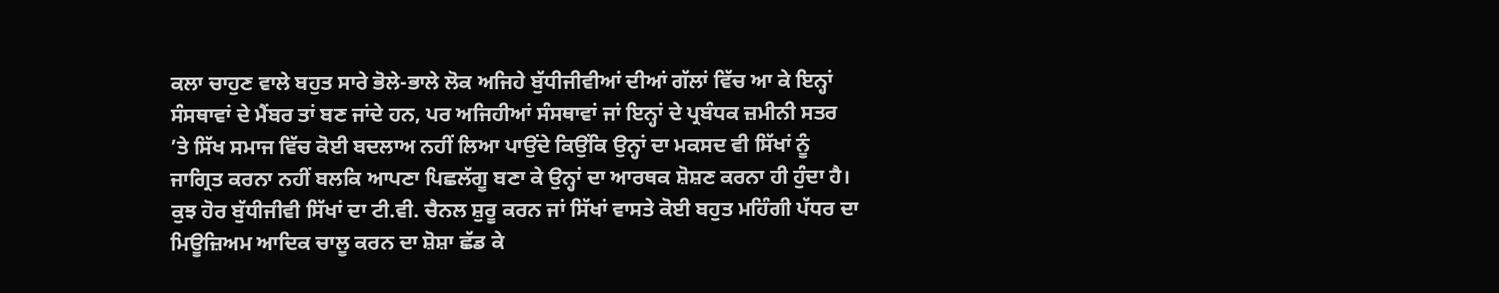ਕਲਾ ਚਾਹੁਣ ਵਾਲੇ ਬਹੁਤ ਸਾਰੇ ਭੋਲੇ-ਭਾਲੇ ਲੋਕ ਅਜਿਹੇ ਬੁੱਧੀਜੀਵੀਆਂ ਦੀਆਂ ਗੱਲਾਂ ਵਿੱਚ ਆ ਕੇ ਇਨ੍ਹਾਂ ਸੰਸਥਾਵਾਂ ਦੇ ਮੈਂਬਰ ਤਾਂ ਬਣ ਜਾਂਦੇ ਹਨ, ਪਰ ਅਜਿਹੀਆਂ ਸੰਸਥਾਵਾਂ ਜਾਂ ਇਨ੍ਹਾਂ ਦੇ ਪ੍ਰਬੰਧਕ ਜ਼ਮੀਨੀ ਸਤਰ ’ਤੇ ਸਿੱਖ ਸਮਾਜ ਵਿੱਚ ਕੋਈ ਬਦਲਾਅ ਨਹੀਂ ਲਿਆ ਪਾਉਂਦੇ ਕਿਉਂਕਿ ਉਨ੍ਹਾਂ ਦਾ ਮਕਸਦ ਵੀ ਸਿੱਖਾਂ ਨੂੰ ਜਾਗ੍ਰਿਤ ਕਰਨਾ ਨਹੀਂ ਬਲਕਿ ਆਪਣਾ ਪਿਛਲੱਗੂ ਬਣਾ ਕੇ ਉਨ੍ਹਾਂ ਦਾ ਆਰਥਕ ਸ਼ੋਸ਼ਣ ਕਰਨਾ ਹੀ ਹੁੰਦਾ ਹੈ।
ਕੁਝ ਹੋਰ ਬੁੱਧੀਜੀਵੀ ਸਿੱਖਾਂ ਦਾ ਟੀ.ਵੀ. ਚੈਨਲ ਸ਼ੁਰੂ ਕਰਨ ਜਾਂ ਸਿੱਖਾਂ ਵਾਸਤੇ ਕੋਈ ਬਹੁਤ ਮਹਿੰਗੀ ਪੱਧਰ ਦਾ ਮਿਊਜ਼ਿਅਮ ਆਦਿਕ ਚਾਲੂ ਕਰਨ ਦਾ ਸ਼ੋਸ਼ਾ ਛੱਡ ਕੇ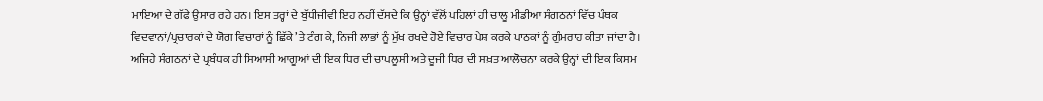ਮਾਇਆ ਦੇ ਗੱਫੇ ਉਸਾਰ ਰਹੇ ਹਨ। ਇਸ ਤਰ੍ਹਾਂ ਦੇ ਬੁੱਧੀਜੀਵੀ ਇਹ ਨਹੀਂ ਦੱਸਦੇ ਕਿ ਉਨ੍ਹਾਂ ਵੱਲੋਂ ਪਹਿਲਾਂ ਹੀ ਚਾਲੂ ਮੀਡੀਆ ਸੰਗਠਨਾਂ ਵਿੱਚ ਪੰਥਕ ਵਿਦਵਾਨਾਂ/ਪ੍ਰਚਾਰਕਾਂ ਦੇ ਯੋਗ ਵਿਚਾਰਾਂ ਨੂੰ ਛਿੱਕੇ ’ਤੇ ਟੰਗ ਕੇ, ਨਿਜੀ ਲਾਭਾਂ ਨੂੰ ਮੁੱਖ ਰਖਦੇ ਹੋਏ ਵਿਚਾਰ ਪੇਸ਼ ਕਰਕੇ ਪਾਠਕਾਂ ਨੂੰ ਗੁੰਮਰਾਹ ਕੀਤਾ ਜਾਂਦਾ ਹੈ। ਅਜਿਹੇ ਸੰਗਠਨਾਂ ਦੇ ਪ੍ਰਬੰਧਕ ਹੀ ਸਿਆਸੀ ਆਗੂਆਂ ਦੀ ਇਕ ਧਿਰ ਦੀ ਚਾਪਲੂਸੀ ਅਤੇ ਦੂਜੀ ਧਿਰ ਦੀ ਸਖ਼ਤ ਆਲੋਚਨਾ ਕਰਕੇ ਉਨ੍ਹਾਂ ਦੀ ਇਕ ਕਿਸਮ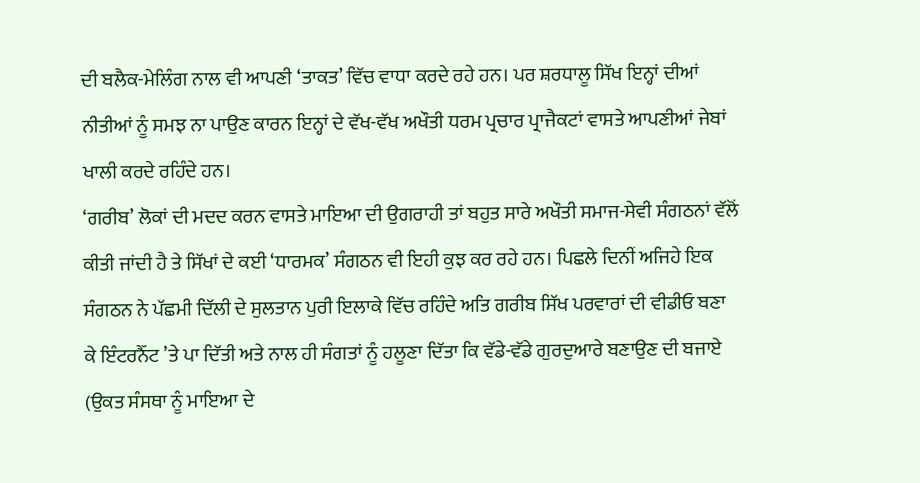ਦੀ ਬਲੈਕ-ਮੇਲਿੰਗ ਨਾਲ ਵੀ ਆਪਣੀ ‘ਤਾਕਤ’ ਵਿੱਚ ਵਾਧਾ ਕਰਦੇ ਰਹੇ ਹਨ। ਪਰ ਸ਼ਰਧਾਲੂ ਸਿੱਖ ਇਨ੍ਹਾਂ ਦੀਆਂ ਨੀਤੀਆਂ ਨੂੰ ਸਮਝ ਨਾ ਪਾਉਣ ਕਾਰਨ ਇਨ੍ਹਾਂ ਦੇ ਵੱਖ-ਵੱਖ ਅਖੌਤੀ ਧਰਮ ਪ੍ਰਚਾਰ ਪ੍ਰਾਜੈਕਟਾਂ ਵਾਸਤੇ ਆਪਣੀਆਂ ਜੇਬਾਂ ਖਾਲੀ ਕਰਦੇ ਰਹਿੰਦੇ ਹਨ।
‘ਗਰੀਬ’ ਲੋਕਾਂ ਦੀ ਮਦਦ ਕਰਨ ਵਾਸਤੇ ਮਾਇਆ ਦੀ ਉਗਰਾਹੀ ਤਾਂ ਬਹੁਤ ਸਾਰੇ ਅਖੌਤੀ ਸਮਾਜ-ਸੇਵੀ ਸੰਗਠਨਾਂ ਵੱਲੋਂ ਕੀਤੀ ਜਾਂਦੀ ਹੈ ਤੇ ਸਿੱਖਾਂ ਦੇ ਕਈ ‘ਧਾਰਮਕ’ ਸੰਗਠਨ ਵੀ ਇਹੀ ਕੁਝ ਕਰ ਰਹੇ ਹਨ। ਪਿਛਲੇ ਦਿਨੀਂ ਅਜਿਹੇ ਇਕ ਸੰਗਠਨ ਨੇ ਪੱਛਮੀ ਦਿੱਲੀ ਦੇ ਸੁਲਤਾਨ ਪੁਰੀ ਇਲਾਕੇ ਵਿੱਚ ਰਹਿੰਦੇ ਅਤਿ ਗਰੀਬ ਸਿੱਖ ਪਰਵਾਰਾਂ ਦੀ ਵੀਡੀਓ ਬਣਾ ਕੇ ਇੰਟਰਨੈੱਟ ’ਤੇ ਪਾ ਦਿੱਤੀ ਅਤੇ ਨਾਲ ਹੀ ਸੰਗਤਾਂ ਨੂੰ ਹਲੂਣਾ ਦਿੱਤਾ ਕਿ ਵੱਡੇ-ਵੱਡੇ ਗੁਰਦੁਆਰੇ ਬਣਾਉਣ ਦੀ ਬਜਾਏ (ਉਕਤ ਸੰਸਥਾ ਨੂੰ ਮਾਇਆ ਦੇ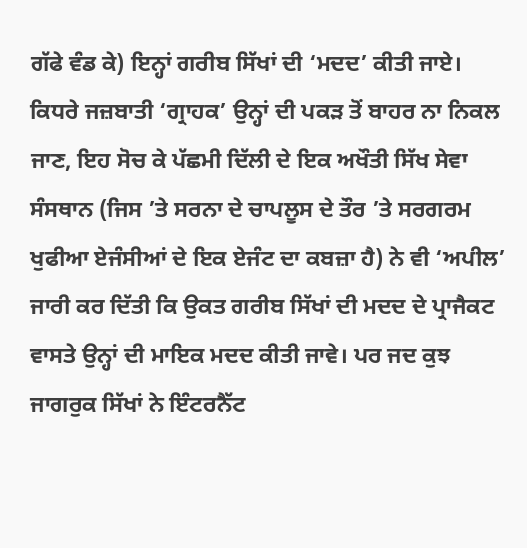ਗੱਫੇ ਵੰਡ ਕੇ) ਇਨ੍ਹਾਂ ਗਰੀਬ ਸਿੱਖਾਂ ਦੀ ‘ਮਦਦ’ ਕੀਤੀ ਜਾਏ। ਕਿਧਰੇ ਜਜ਼ਬਾਤੀ ‘ਗ੍ਰਾਹਕ’ ਉਨ੍ਹਾਂ ਦੀ ਪਕੜ ਤੋਂ ਬਾਹਰ ਨਾ ਨਿਕਲ ਜਾਣ, ਇਹ ਸੋਚ ਕੇ ਪੱਛਮੀ ਦਿੱਲੀ ਦੇ ਇਕ ਅਖੌਤੀ ਸਿੱਖ ਸੇਵਾ ਸੰਸਥਾਨ (ਜਿਸ ’ਤੇ ਸਰਨਾ ਦੇ ਚਾਪਲੂਸ ਦੇ ਤੌਰ ’ਤੇ ਸਰਗਰਮ ਖੁਫੀਆ ਏਜੰਸੀਆਂ ਦੇ ਇਕ ਏਜੰਟ ਦਾ ਕਬਜ਼ਾ ਹੈ) ਨੇ ਵੀ ‘ਅਪੀਲ’ ਜਾਰੀ ਕਰ ਦਿੱਤੀ ਕਿ ਉਕਤ ਗਰੀਬ ਸਿੱਖਾਂ ਦੀ ਮਦਦ ਦੇ ਪ੍ਰਾਜੈਕਟ ਵਾਸਤੇ ਉਨ੍ਹਾਂ ਦੀ ਮਾਇਕ ਮਦਦ ਕੀਤੀ ਜਾਵੇ। ਪਰ ਜਦ ਕੁਝ ਜਾਗਰੁਕ ਸਿੱਖਾਂ ਨੇ ਇੰਟਰਨੈੱਟ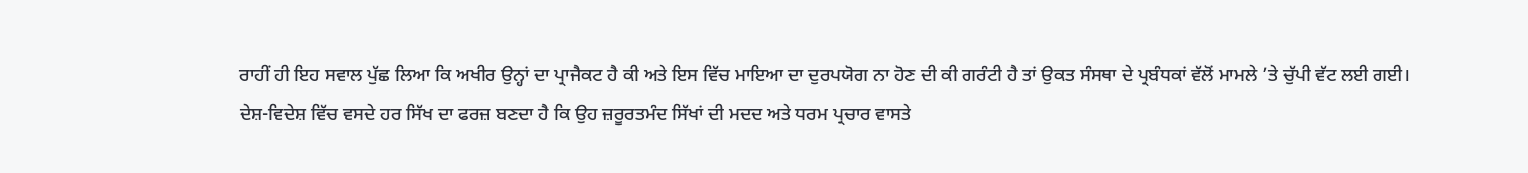ਰਾਹੀਂ ਹੀ ਇਹ ਸਵਾਲ ਪੁੱਛ ਲਿਆ ਕਿ ਅਖੀਰ ਉਨ੍ਹਾਂ ਦਾ ਪ੍ਰਾਜੈਕਟ ਹੈ ਕੀ ਅਤੇ ਇਸ ਵਿੱਚ ਮਾਇਆ ਦਾ ਦੁਰਪਯੋਗ ਨਾ ਹੋਣ ਦੀ ਕੀ ਗਰੰਟੀ ਹੈ ਤਾਂ ਉਕਤ ਸੰਸਥਾ ਦੇ ਪ੍ਰਬੰਧਕਾਂ ਵੱਲੋਂ ਮਾਮਲੇ ’ਤੇ ਚੁੱਪੀ ਵੱਟ ਲਈ ਗਈ।
ਦੇਸ਼-ਵਿਦੇਸ਼ ਵਿੱਚ ਵਸਦੇ ਹਰ ਸਿੱਖ ਦਾ ਫਰਜ਼ ਬਣਦਾ ਹੈ ਕਿ ਉਹ ਜ਼ਰੂਰਤਮੰਦ ਸਿੱਖਾਂ ਦੀ ਮਦਦ ਅਤੇ ਧਰਮ ਪ੍ਰਚਾਰ ਵਾਸਤੇ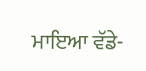ਮਾਇਆ ਵੱਡੇ-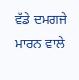ਵੱਡੇ ਦਮਗਜੇ ਮਾਰਨ ਵਾਲੇ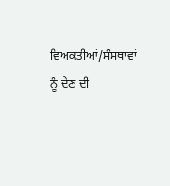ਵਿਅਕਤੀਆਂ/ਸੰਸਥਾਵਾਂ ਨੂੰ ਦੇਣ ਦੀ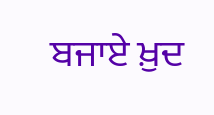ਬਜਾਏ ਖ਼ੁਦ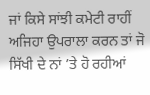ਜਾਂ ਕਿਸੇ ਸਾਂਝੀ ਕਮੇਟੀ ਰਾਹੀਂ ਅਜਿਹਾ ਉਪਰਾਲਾ ਕਰਨ ਤਾਂ ਜੋ ਸਿੱਖੀ ਦੇ ਨਾਂ ’ਤੇ ਹੋ ਰਹੀਆਂ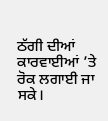ਠੱਗੀ ਦੀਆਂ ਕਾਰਵਾਈਆਂ ’ਤੇ ਰੋਕ ਲਗਾਈ ਜਾ ਸਕੇ।